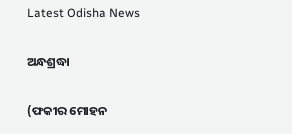Latest Odisha News

ଅନ୍ଧଶ୍ରଦ୍ଧା

(ଫକୀର ମୋହନ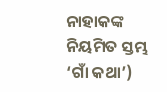ନାହାକଙ୍କ ନିୟମିତ ସ୍ତମ୍ଭ ‘ଗାଁ କଥା’)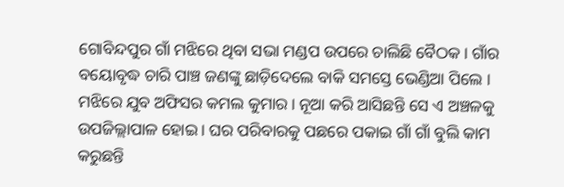ଗୋବିନ୍ଦପୁର ଗାଁ ମଝିରେ ଥିବା ସଭା ମଣ୍ଡପ ଉପରେ ଚାଲିଛି ବୈଠକ । ଗାଁର ବୟୋବୃଦ୍ଧ ଚାରି ପାଞ୍ଚ ଜଣଙ୍କୁ ଛାଡ଼ିଦେଲେ ବାକି ସମସ୍ତେ ଭେଣ୍ଡିଆ ପିଲେ । ମଝିରେ ଯୁବ ଅଫିସର କମଲ କୁମାର । ନୂଆ କରି ଆସିଛନ୍ତି ସେ ଏ ଅଞ୍ଚଳକୁ ଉପଜିଲ୍ଲାପାଳ ହୋଇ । ଘର ପରିବାରକୁ ପଛରେ ପକାଇ ଗାଁ ଗାଁ ବୁଲି କାମ କରୁଛନ୍ତି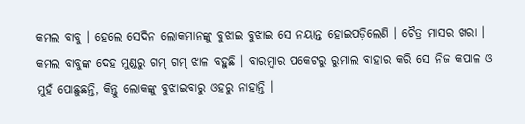କମଲ ବାବୁ । ହେଲେ ସେଦିନ ଲୋକମାନଙ୍କୁ ବୁଝାଇ ବୁଝାଇ ସେ ନୟାନ୍ତ ହୋଇପଡ଼ିଲେଣି । ଚୈତ୍ର ମାସର ଖରା । କମଲ ବାବୁଙ୍କ ଦେହ ମୁଣ୍ଡରୁ ଗମ୍ ଗମ୍ ଝାଳ ବହୁଛି । ବାରମ୍ବାର ପକେଟରୁ ରୁମାଲ ବାହାର କରି ସେ ନିଜ କପାଳ ଓ ମୁହଁ ପୋଛୁଛନ୍ତି, କିନ୍ତୁ ଲୋକଙ୍କୁ ବୁଝାଇବାରୁ ଓହରୁ ନାହାନ୍ତି ।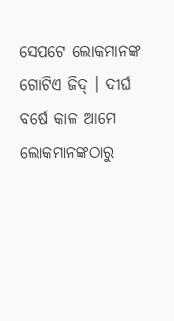ସେପଟେ ଲୋକମାନଙ୍କ ଗୋଟିଏ ଜିଦ୍ । ଦୀର୍ଘ ବର୍ଷେ କାଳ ଆମେ ଲୋକମାନଙ୍କଠାରୁ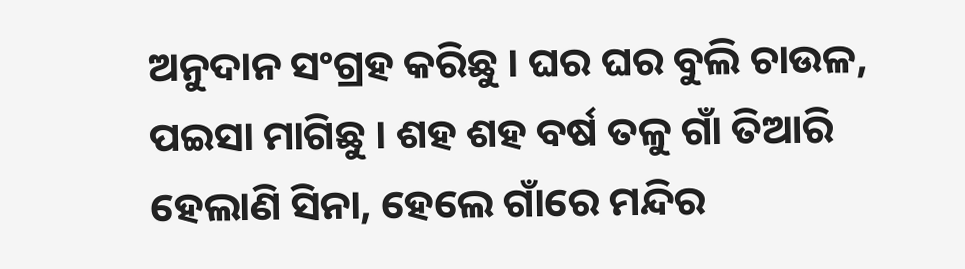ଅନୁଦାନ ସଂଗ୍ରହ କରିଛୁ । ଘର ଘର ବୁଲି ଚାଉଳ, ପଇସା ମାଗିଛୁ । ଶହ ଶହ ବର୍ଷ ତଳୁ ଗାଁ ତିଆରି ହେଲାଣି ସିନା, ହେଲେ ଗାଁରେ ମନ୍ଦିର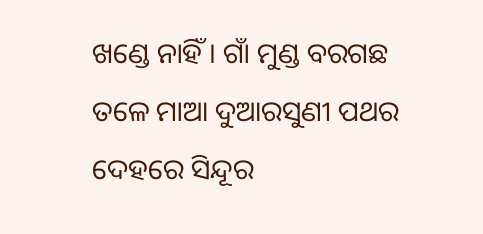ଖଣ୍ଡେ ନାହିଁ । ଗାଁ ମୁଣ୍ଡ ବରଗଛ ତଳେ ମାଆ ଦୁଆରସୁଣୀ ପଥର ଦେହରେ ସିନ୍ଦୂର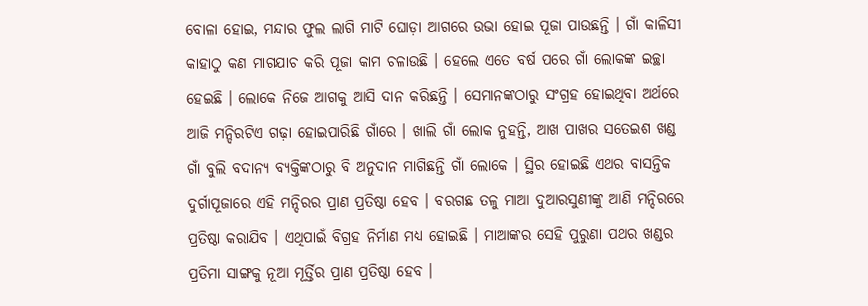ବୋଳା ହୋଇ, ମନ୍ଦାର ଫୁଲ ଲାଗି ମାଟି ଘୋଡ଼ା ଆଗରେ ଉଭା ହୋଇ ପୂଜା ପାଉଛନ୍ତି । ଗାଁ କାଳିସୀ କାହାଠୁ କଣ ମାଗଯାଚ କରି ପୂଜା କାମ ଚଳାଉଛି । ହେଲେ ଏତେ ବର୍ଷ ପରେ ଗାଁ ଲୋକଙ୍କ ଇଚ୍ଛା ହେଇଛି । ଲୋକେ ନିଜେ ଆଗକୁ ଆସି ଦାନ କରିଛନ୍ତି । ସେମାନଙ୍କଠାରୁ ସଂଗ୍ରହ ହୋଇଥିବା ଅର୍ଥରେ ଆଜି ମନ୍ଦିରଟିଏ ଗଢ଼ା ହୋଇପାରିଛି ଗାଁରେ । ଖାଲି ଗାଁ ଲୋକ ନୁହନ୍ତି, ଆଖ ପାଖର ସତେଇଶ ଖଣ୍ଡ ଗାଁ ବୁଲି ବଦାନ୍ୟ ବ୍ୟକ୍ତିଙ୍କଠାରୁ ବି ଅନୁଦାନ ମାଗିଛନ୍ତି ଗାଁ ଲୋକେ । ସ୍ଥିର ହୋଇଛି ଏଥର ବାସନ୍ତିକ ଦୁର୍ଗାପୂଜାରେ ଏହି ମନ୍ଦିରର ପ୍ରାଣ ପ୍ରତିଷ୍ଠା ହେବ । ବରଗଛ ତଳୁ ମାଆ ଦୁଆରସୁଣୀଙ୍କୁ ଆଣି ମନ୍ଦିରରେ ପ୍ରତିଷ୍ଠା କରାଯିବ । ଏଥିପାଇଁ ବିଗ୍ରହ ନିର୍ମାଣ ମଧ୍ୟ ହୋଇଛି । ମାଆଙ୍କର ସେହି ପୁରୁଣା ପଥର ଖଣ୍ଡର ପ୍ରତିମା ସାଙ୍ଗକୁ ନୂଆ ମୂର୍ତ୍ତିର ପ୍ରାଣ ପ୍ରତିଷ୍ଠା ହେବ ।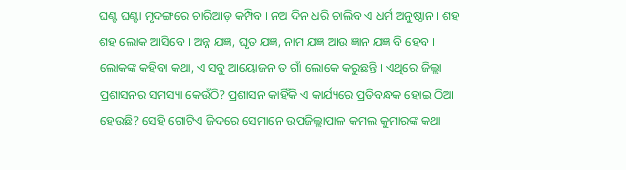ଘଣ୍ଟ ଘଣ୍ଟା ମୃଦଙ୍ଗରେ ଚାରିଆଡ଼ କମ୍ପିବ । ନଅ ଦିନ ଧରି ଚାଲିବ ଏ ଧର୍ମ ଅନୁଷ୍ଠାନ । ଶହ ଶହ ଲୋକ ଆସିବେ । ଅନ୍ନ ଯଜ୍ଞ, ଘୃତ ଯଜ୍ଞ, ନାମ ଯଜ୍ଞ ଆଉ ଜ୍ଞାନ ଯଜ୍ଞ ବି ହେବ । ଲୋକଙ୍କ କହିବା କଥା, ଏ ସବୁ ଆୟୋଜନ ତ ଗାଁ ଲୋକେ କରୁଛନ୍ତି । ଏଥିରେ ଜିଲ୍ଲା ପ୍ରଶାସନର ସମସ୍ୟା କେଉଁଠି? ପ୍ରଶାସନ କାହିଁକି ଏ କାର୍ଯ୍ୟରେ ପ୍ରତିବନ୍ଧକ ହୋଇ ଠିଆ ହେଉଛି? ସେହି ଗୋଟିଏ ଜିଦରେ ସେମାନେ ଉପଜିଲ୍ଲାପାଳ କମଲ କୁମାରଙ୍କ କଥା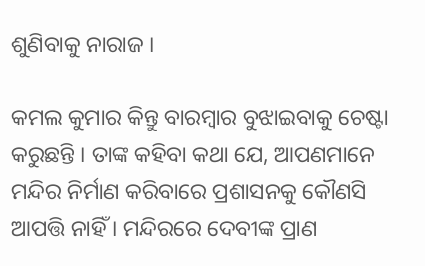ଶୁଣିବାକୁ ନାରାଜ ।

କମଲ କୁମାର କିନ୍ତୁ ବାରମ୍ବାର ବୁଝାଇବାକୁ ଚେଷ୍ଟା କରୁଛନ୍ତି । ତାଙ୍କ କହିବା କଥା ଯେ, ଆପଣମାନେ ମନ୍ଦିର ନିର୍ମାଣ କରିବାରେ ପ୍ରଶାସନକୁ କୌଣସି ଆପତ୍ତି ନାହିଁ । ମନ୍ଦିରରେ ଦେବୀଙ୍କ ପ୍ରାଣ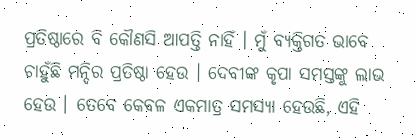ପ୍ରତିଷ୍ଠାରେ ବି କୌଣସି ଆପତ୍ତି ନାହିଁ । ମୁଁ ବ୍ୟକ୍ତିଗତ ଭାବେ ଚାହୁଁଛି ମନ୍ଦିର ପ୍ରତିଷ୍ଠା ହେଉ । ଦେବୀଙ୍କ କୃପା ସମସ୍ତଙ୍କୁ ଲାଭ ହେଉ । ତେବେ କେବଳ ଏକମାତ୍ର ସମସ୍ୟା ହେଉଛି, ଏହି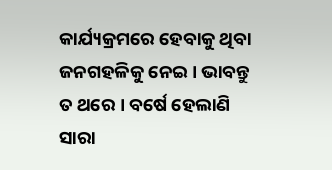କାର୍ଯ୍ୟକ୍ରମରେ ହେବାକୁ ଥିବା ଜନଗହଳିକୁ ନେଇ । ଭାବନ୍ତୁ ତ ଥରେ । ବର୍ଷେ ହେଲାଣି ସାରା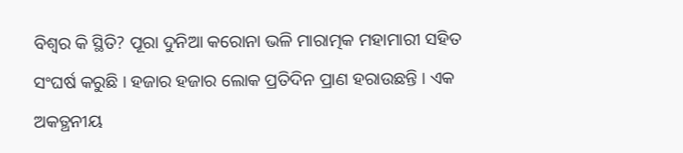ବିଶ୍ୱର କି ସ୍ଥିତି? ପୂରା ଦୁନିଆ କରୋନା ଭଳି ମାରାତ୍ମକ ମହାମାରୀ ସହିତ ସଂଘର୍ଷ କରୁଛି । ହଜାର ହଜାର ଲୋକ ପ୍ରତିଦିନ ପ୍ରାଣ ହରାଉଛନ୍ତି । ଏକ ଅକତ୍ଥନୀୟ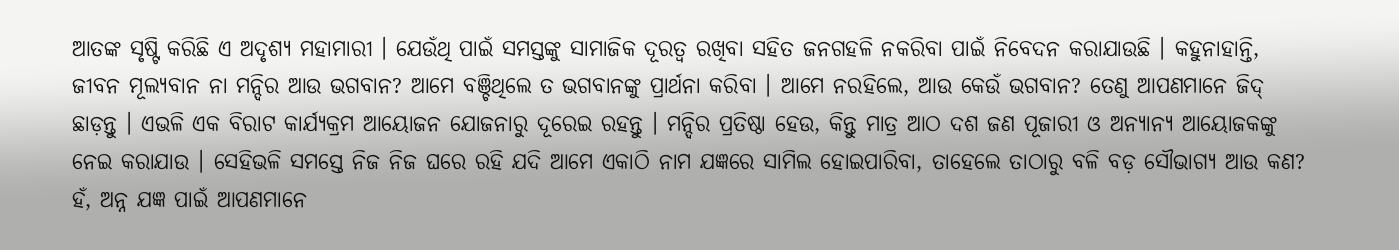ଆତଙ୍କ ସୃଷ୍ଟି କରିଛି ଏ ଅଦୃଶ୍ୟ ମହାମାରୀ । ଯେଉଁଥି ପାଇଁ ସମସ୍ତଙ୍କୁ ସାମାଜିକ ଦୂରତ୍ୱ ରଖିବା ସହିତ ଜନଗହଳି ନକରିବା ପାଇଁ ନିବେଦନ କରାଯାଉଛି । କହୁନାହାନ୍ତି, ଜୀବନ ମୂଲ୍ୟବାନ ନା ମନ୍ଦିର ଆଉ ଭଗବାନ? ଆମେ ବଞ୍ଚିଥିଲେ ତ ଭଗବାନଙ୍କୁ ପ୍ରାର୍ଥନା କରିବା । ଆମେ ନରହିଲେ, ଆଉ କେଉଁ ଭଗବାନ? ତେଣୁ ଆପଣମାନେ ଜିଦ୍ ଛାଡ଼ନ୍ତୁ । ଏଭଳି ଏକ ବିରାଟ କାର୍ଯ୍ୟକ୍ରମ ଆୟୋଜନ ଯୋଜନାରୁ ଦୂରେଇ ରହନ୍ତୁ । ମନ୍ଦିର ପ୍ରତିଷ୍ଠା ହେଉ, କିନ୍ତୁ ମାତ୍ର ଆଠ ଦଶ ଜଣ ପୂଜାରୀ ଓ ଅନ୍ୟାନ୍ୟ ଆୟୋଜକଙ୍କୁ ନେଇ କରାଯାଉ । ସେହିଭଳି ସମସ୍ତେ ନିଜ ନିଜ ଘରେ ରହି ଯଦି ଆମେ ଏକାଠି ନାମ ଯଜ୍ଞରେ ସାମିଲ ହୋଇପାରିବା, ତାହେଲେ ତାଠାରୁ ବଳି ବଡ଼ ସୌଭାଗ୍ୟ ଆଉ କଣ? ହଁ, ଅନ୍ନ ଯଜ୍ଞ ପାଇଁ ଆପଣମାନେ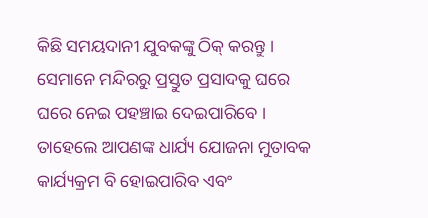କିଛି ସମୟଦାନୀ ଯୁବକଙ୍କୁ ଠିକ୍ କରନ୍ତୁ । ସେମାନେ ମନ୍ଦିରରୁ ପ୍ରସ୍ତୁତ ପ୍ରସାଦକୁ ଘରେ ଘରେ ନେଇ ପହଞ୍ଚାଇ ଦେଇପାରିବେ । ତାହେଲେ ଆପଣଙ୍କ ଧାର୍ଯ୍ୟ ଯୋଜନା ମୁତାବକ କାର୍ଯ୍ୟକ୍ରମ ବି ହୋଇପାରିବ ଏବଂ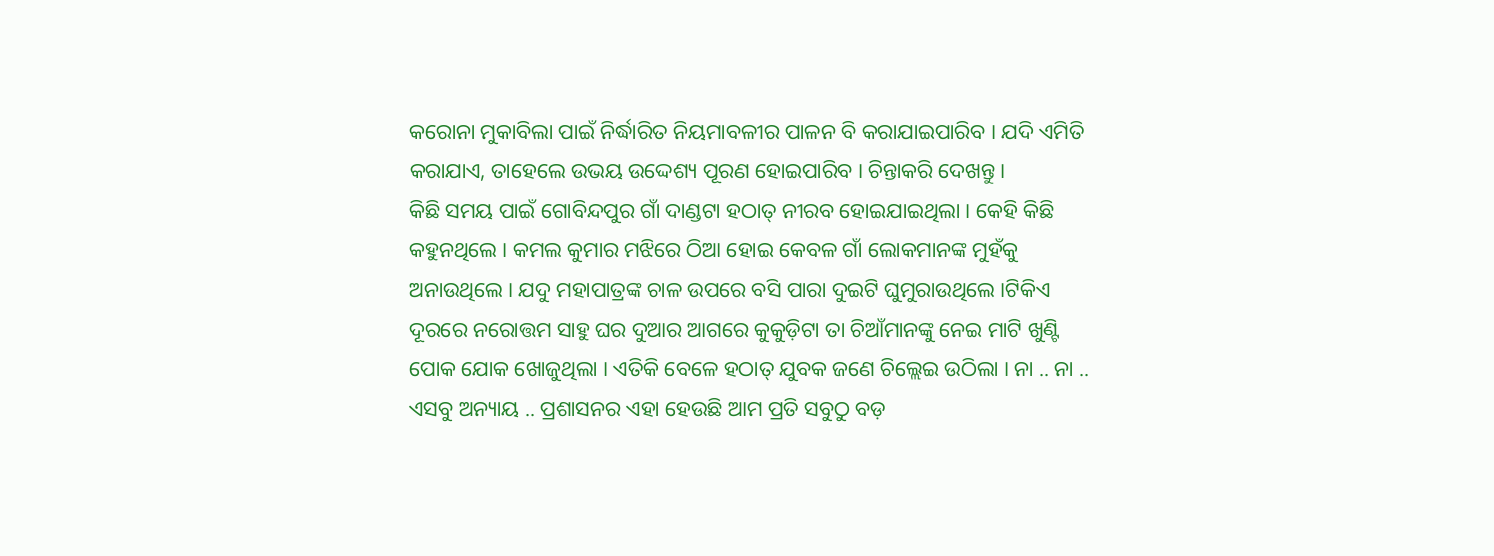କରୋନା ମୁକାବିଲା ପାଇଁ ନିର୍ଦ୍ଧାରିତ ନିୟମାବଳୀର ପାଳନ ବି କରାଯାଇପାରିବ । ଯଦି ଏମିତି କରାଯାଏ, ତାହେଲେ ଉଭୟ ଉଦ୍ଦେଶ୍ୟ ପୂରଣ ହୋଇପାରିବ । ଚିନ୍ତାକରି ଦେଖନ୍ତୁ ।
କିଛି ସମୟ ପାଇଁ ଗୋବିନ୍ଦପୁର ଗାଁ ଦାଣ୍ଡଟା ହଠାତ୍ ନୀରବ ହୋଇଯାଇଥିଲା । କେହି କିଛି କହୁନଥିଲେ । କମଲ କୁମାର ମଝିରେ ଠିଆ ହୋଇ କେବଳ ଗାଁ ଲୋକମାନଙ୍କ ମୁହଁକୁ ଅନାଉଥିଲେ । ଯଦୁ ମହାପାତ୍ରଙ୍କ ଚାଳ ଉପରେ ବସି ପାରା ଦୁଇଟି ଘୁମୁରାଉଥିଲେ ।ଟିକିଏ ଦୂରରେ ନରୋତ୍ତମ ସାହୁ ଘର ଦୁଆର ଆଗରେ କୁକୁଡ଼ିଟା ତା ଚିଆଁମାନଙ୍କୁ ନେଇ ମାଟି ଖୁଣ୍ଟି ପୋକ ଯୋକ ଖୋଜୁଥିଲା । ଏତିକି ବେଳେ ହଠାତ୍ ଯୁବକ ଜଣେ ଚିଲ୍ଲେଇ ଉଠିଲା । ନା .. ନା .. ଏସବୁ ଅନ୍ୟାୟ .. ପ୍ରଶାସନର ଏହା ହେଉଛି ଆମ ପ୍ରତି ସବୁଠୁ ବଡ଼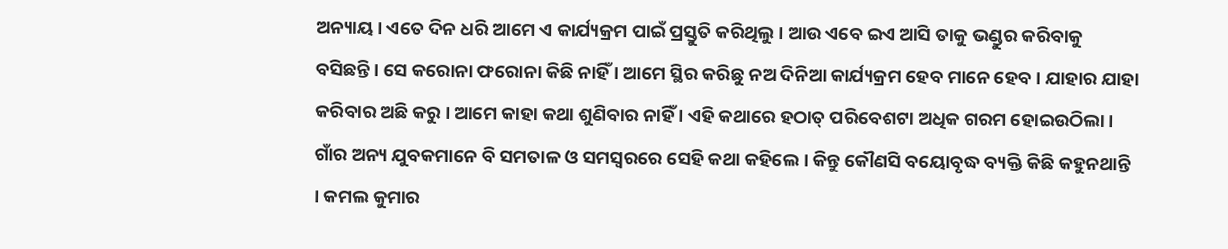ଅନ୍ୟାୟ । ଏତେ ଦିନ ଧରି ଆମେ ଏ କାର୍ଯ୍ୟକ୍ରମ ପାଇଁ ପ୍ରସ୍ତୁତି କରିଥିଲୁ । ଆଉ ଏବେ ଇଏ ଆସି ତାକୁ ଭଣ୍ଡୁର କରିବାକୁ ବସିଛନ୍ତି । ସେ କରୋନା ଫରୋନା କିଛି ନାହିଁ । ଆମେ ସ୍ଥିର କରିଛୁ ନଅ ଦିନିଆ କାର୍ଯ୍ୟକ୍ରମ ହେବ ମାନେ ହେବ । ଯାହାର ଯାହା କରିବାର ଅଛି କରୁ । ଆମେ କାହା କଥା ଶୁଣିବାର ନାହିଁ । ଏହି କଥାରେ ହଠାତ୍ ପରିବେଶଟା ଅଧିକ ଗରମ ହୋଇଉଠିଲା । ଗାଁର ଅନ୍ୟ ଯୁବକମାନେ ବି ସମତାଳ ଓ ସମସ୍ୱରରେ ସେହି କଥା କହିଲେ । କିନ୍ତୁ କୌଣସି ବୟୋବୃଦ୍ଧ ବ୍ୟକ୍ତି କିଛି କହୁନଥାନ୍ତି । କମଲ କୁମାର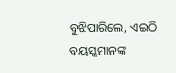ବୁଝିପାରିଲେ, ଏଇଠି ବୟସ୍କମାନଙ୍କ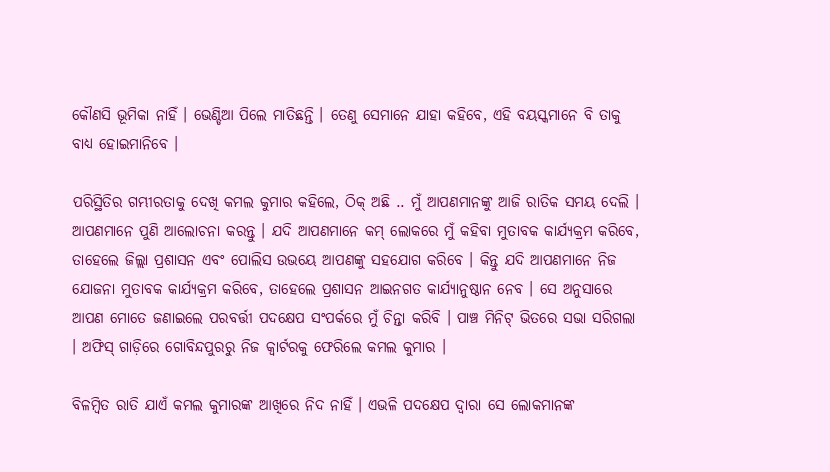କୌଣସି ଭୂମିକା ନାହିଁ । ଭେଣ୍ଡିଆ ପିଲେ ମାତିଛନ୍ତି । ତେଣୁ ସେମାନେ ଯାହା କହିବେ, ଏହି ବୟସ୍କମାନେ ବି ତାକୁ ବାଧ୍ୟ ହୋଇମାନିବେ ।

ପରିସ୍ଥିତିର ଗମ୍ଭୀରତାକୁ ଦେଖି କମଲ କୁମାର କହିଲେ, ଠିକ୍ ଅଛି .. ମୁଁ ଆପଣମାନଙ୍କୁ ଆଜି ରାତିକ ସମୟ ଦେଲି । ଆପଣମାନେ ପୁଣି ଆଲୋଚନା କରନ୍ତୁ । ଯଦି ଆପଣମାନେ କମ୍ ଲୋକରେ ମୁଁ କହିବା ମୁତାବକ କାର୍ଯ୍ୟକ୍ରମ କରିବେ, ତାହେଲେ ଜିଲ୍ଲା ପ୍ରଶାସନ ଏବଂ ପୋଲିସ ଉଭୟେ ଆପଣଙ୍କୁ ସହଯୋଗ କରିବେ । କିନ୍ତୁ ଯଦି ଆପଣମାନେ ନିଜ ଯୋଜନା ମୁତାବକ କାର୍ଯ୍ୟକ୍ରମ କରିବେ, ତାହେଲେ ପ୍ରଶାସନ ଆଇନଗତ କାର୍ଯ୍ୟାନୁଷ୍ଠାନ ନେବ । ସେ ଅନୁସାରେ ଆପଣ ମୋତେ ଜଣାଇଲେ ପରବର୍ତ୍ତୀ ପଦକ୍ଷେପ ସଂପର୍କରେ ମୁଁ ଚିନ୍ତା କରିବି । ପାଞ୍ଚ ମିନିଟ୍ ଭିତରେ ସଭା ସରିଗଲା । ଅଫିସ୍ ଗାଡ଼ିରେ ଗୋବିନ୍ଦପୁରରୁ ନିଜ କ୍ୱାର୍ଟରକୁ ଫେରିଲେ କମଲ କୁମାର ।

ବିଳମ୍ବିତ ରାତି ଯାଏଁ କମଲ କୁମାରଙ୍କ ଆଖିରେ ନିଦ ନାହିଁ । ଏଭଳି ପଦକ୍ଷେପ ଦ୍ୱାରା ସେ ଲୋକମାନଙ୍କ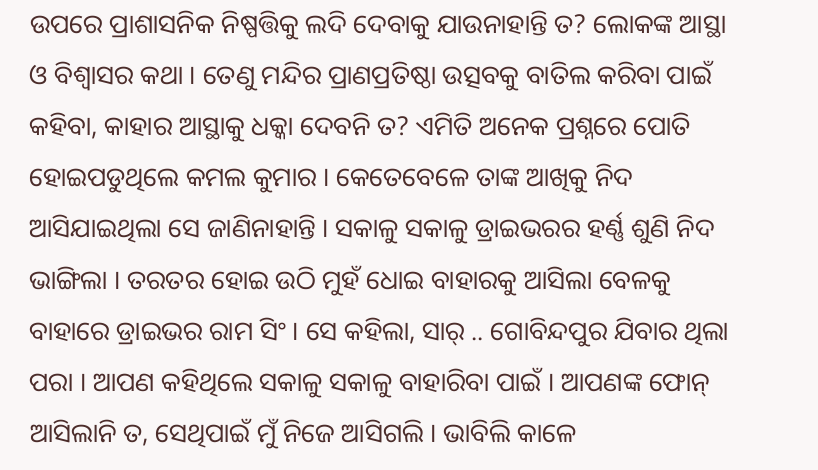ଉପରେ ପ୍ରାଶାସନିକ ନିଷ୍ପତ୍ତିକୁ ଲଦି ଦେବାକୁ ଯାଉନାହାନ୍ତି ତ? ଲୋକଙ୍କ ଆସ୍ଥା ଓ ବିଶ୍ୱାସର କଥା । ତେଣୁ ମନ୍ଦିର ପ୍ରାଣପ୍ରତିଷ୍ଠା ଉତ୍ସବକୁ ବାତିଲ କରିବା ପାଇଁ କହିବା, କାହାର ଆସ୍ଥାକୁ ଧକ୍କା ଦେବନି ତ? ଏମିତି ଅନେକ ପ୍ରଶ୍ନରେ ପୋତି ହୋଇପଡୁଥିଲେ କମଲ କୁମାର । କେତେବେଳେ ତାଙ୍କ ଆଖିକୁ ନିଦ ଆସିଯାଇଥିଲା ସେ ଜାଣିନାହାନ୍ତି । ସକାଳୁ ସକାଳୁ ଡ୍ରାଇଭରର ହର୍ଣ୍ଣ ଶୁଣି ନିଦ ଭାଙ୍ଗିଲା । ତରତର ହୋଇ ଉଠି ମୁହଁ ଧୋଇ ବାହାରକୁ ଆସିଲା ବେଳକୁ ବାହାରେ ଡ୍ରାଇଭର ରାମ ସିଂ । ସେ କହିଲା, ସାର୍ .. ଗୋବିନ୍ଦପୁର ଯିବାର ଥିଲା ପରା । ଆପଣ କହିଥିଲେ ସକାଳୁ ସକାଳୁ ବାହାରିବା ପାଇଁ । ଆପଣଙ୍କ ଫୋନ୍ ଆସିଲାନି ତ, ସେଥିପାଇଁ ମୁଁ ନିଜେ ଆସିଗଲି । ଭାବିଲି କାଳେ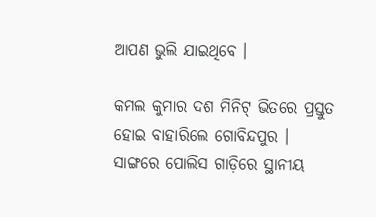ଆପଣ ଭୁଲି ଯାଇଥିବେ ।

କମଲ କୁମାର ଦଶ ମିନିଟ୍ ଭିତରେ ପ୍ରସ୍ତୁତ ହୋଇ ବାହାରିଲେ ଗୋବିନ୍ଦପୁର । ସାଙ୍ଗରେ ପୋଲିସ ଗାଡ଼ିରେ ସ୍ଥାନୀୟ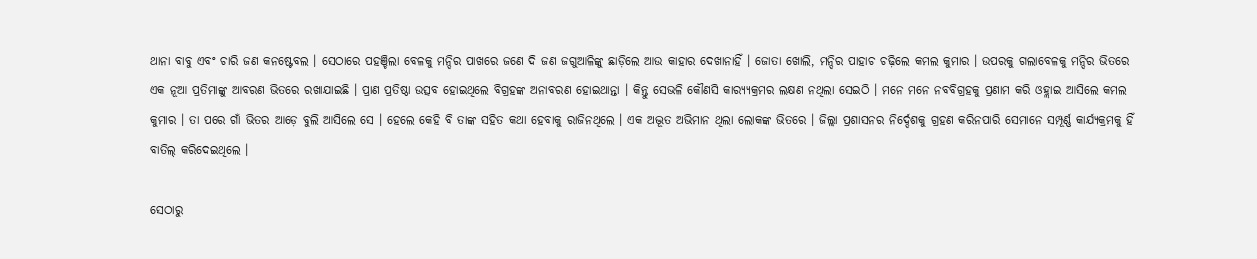ଥାନା ବାବୁ ଏବଂ ଚାରି ଜଣ କନଷ୍ଟେବଲ । ସେଠାରେ ପହଞ୍ଚିଲା ବେଳକୁ ମନ୍ଦିର ପାଖରେ ଜଣେ ଦି ଜଣ ଜଗୁଆଳିଙ୍କୁ ଛାଡ଼ିଲେ ଆଉ କାହାର ଦେଖାନାହିଁ । ଜୋତା ଖୋଲି, ମନ୍ଦିର ପାହାଚ ଚଢ଼ିଲେ କମଲ କୁମାର । ଉପରକୁ ଗଲାବେଳକୁ ମନ୍ଦିର ଭିତରେ ଏକ ନୂଆ ପ୍ରତିମାଙ୍କୁ ଆବରଣ ଭିତରେ ରଖାଯାଇଛି । ପ୍ରାଣ ପ୍ରତିଷ୍ଠା ଉତ୍ସବ ହୋଇଥିଲେ ବିଗ୍ରହଙ୍କ ଅନାବରଣ ହୋଇଥାନ୍ତା । କିନ୍ତୁ ସେଭଳି କୌଣସି କାର‌୍ୟ୍ୟକ୍ରମର ଲକ୍ଷଣ ନଥିଲା ସେଇଠି । ମନେ ମନେ ନବବିଗ୍ରହକୁ ପ୍ରଣାମ କରି ଓହ୍ଲାଇ ଆସିଲେ କମଲ କୁମାର । ତା ପରେ ଗାଁ ଭିତର ଆଡ଼େ ବୁଲି ଆସିଲେ ସେ । ହେଲେ କେହି ବି ତାଙ୍କ ସହିତ କଥା ହେବାକୁ ରାଜିନଥିଲେ । ଏକ ଅଦ୍ଭୂତ ଅଭିମାନ ଥିଲା ଲୋକଙ୍କ ଭିତରେ । ଜିଲ୍ଲା ପ୍ରଶାସନର ନିର୍ଦ୍ଦେଶକୁ ଗ୍ରହଣ କରିନପାରି ସେମାନେ ସମ୍ପୂର୍ଣ୍ଣ କାର୍ଯ୍ୟକ୍ରମକୁ ହିଁ ବାତିଲ୍ କରିଦେଇଥିଲେ ।

ସେଠାରୁ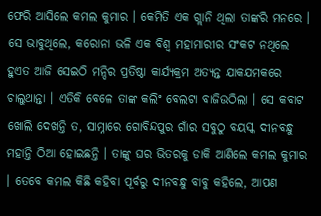ଫେରି ଆସିଲେ କମଲ କୁମାର । କେମିତି ଏକ ଗ୍ଲାନି ଥିଲା ତାଙ୍କରି ମନରେ । ସେ ଭାବୁଥିଲେ, କରୋନା ଭଳି ଏକ ବିଶ୍ୱ ମହାମାରୀର ସଂକଟ ନଥିଲେ ହୁଏତ ଆଜି ସେଇଠି ମନ୍ଦିର ପ୍ରତିଷ୍ଠା କାର୍ଯ୍ୟକ୍ରମ ଅତ୍ୟନ୍ତ ଯାକଯମକରେ ଚାଲୁଥାନ୍ତା । ଏତିକି ବେଳେ ତାଙ୍କ କଲିଂ ବେଲଟା ବାଜିଉଠିଲା । ସେ କବାଟ ଖୋଲି ଦେଖନ୍ତି ତ, ସାମ୍ନାରେ ଗୋବିନ୍ଦପୁର ଗାଁର ସବୁଠୁ ବୟସ୍କ ଦୀନବନ୍ଧୁ ମହାନ୍ତି ଠିଆ ହୋଇଛନ୍ତି । ତାଙ୍କୁ ଘର ଭିତରକୁ ଡାକି ଆଣିଲେ କମଲ କୁମାର । ତେବେ କମଲ କିଛି କହିବା ପୂର୍ବରୁ ଦୀନବନ୍ଧୁ ବାବୁ କହିଲେ, ଆପଣ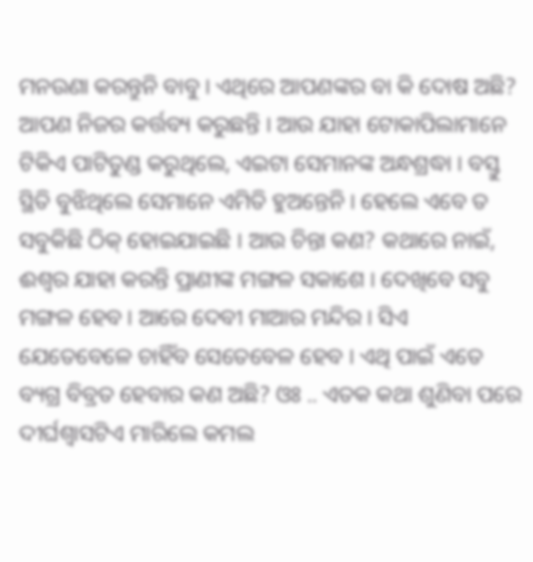ମନଉଣା କରନ୍ତୁନି ବାବୁ । ଏଥିରେ ଆପଣଙ୍କର ବା କି ଦୋଷ ଅଛି? ଆପଣ ନିଜର କର୍ତ୍ତବ୍ୟ କରୁଛନ୍ତି । ଆଉ ଯାହା ଟୋକାପିଲାମାନେ ଟିକିଏ ପାଟିତୁଣ୍ଡ କରୁଥିଲେ, ଏଇଟା ସେମାନଙ୍କ ଅନ୍ଧଶ୍ରଦ୍ଧା । ବସ୍ତୁ ସ୍ଥିତି ବୁଝିଥିଲେ ସେମାନେ ଏମିତି ହୁଅନ୍ତେନି । ହେଲେ ଏବେ ତ ସବୁକିଛି ଠିକ୍ ହୋଇଯାଇଛି । ଆଉ ଚିନ୍ତା କଣ? କଥାରେ ନାଇଁ, ଈଶ୍ୱର ଯାହା କରନ୍ତି ପ୍ରାଣୀଙ୍କ ମଙ୍ଗଳ ସକାଶେ । ଦେଖିବେ ସବୁ ମଙ୍ଗଳ ହେବ । ଆରେ ଦେବୀ ମାଆର ମନ୍ଦିର । ସିଏ ଯେତେବେଳେ ଚାହିଁବ ସେତେବେଳ ହେବ । ଏଥି ପାଇଁ ଏତେ ବ୍ୟଗ୍ର ବିବ୍ରତ ହେବାର କଣ ଅଛି? ଓଃ .. ଏତକ କଥା ଶୁଣିବା ପରେ ଦୀର୍ଘଶ୍ୱାସଟିଏ ମାରିଲେ କମଲ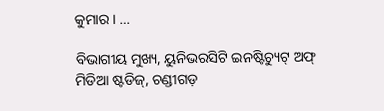କୁମାର । …

ବିଭାଗୀୟ ମୁଖ୍ୟ, ୟୁନିଭରସିଟି ଇନଷ୍ଟିଚ୍ୟୁଟ୍ ଅଫ୍ ମିଡିଆ ଷ୍ଟଡିଜ୍, ଚଣ୍ଡୀଗଡ଼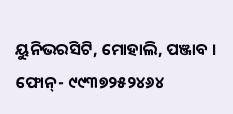ୟୁନିଭରସିଟି, ମୋହାଲି, ପଞ୍ଜାବ । ଫୋନ୍- ୯୯୩୭୨୫୨୪୬୪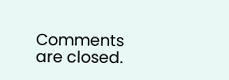Comments are closed.